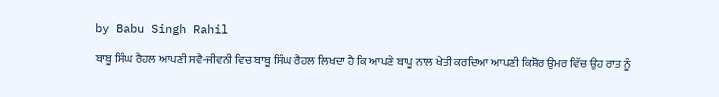by Babu Singh Rahil

ਬਾਬੂ ਸਿੰਘ ਰੈਹਲ ਆਪਣੀ ਸਵੈ-ਜੀਵਨੀ ਵਿਚ ਬਾਬੂ ਸਿੰਘ ਰੈਹਲ ਲਿਖਦਾ ਹੈ ਕਿ ਆਪਣੇ ਬਾਪੂ ਨਾਲ ਖੇਤੀ ਕਰਦਿਆ ਆਪਣੀ ਕਿਸ਼ੋਰ ਉਮਰ ਵਿੱਚ ਉਹ ਰਾਤ ਨੂੰ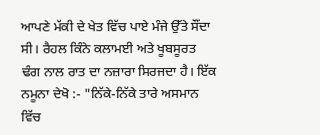ਆਪਣੇ ਮੱਕੀ ਦੇ ਖੇਤ ਵਿੱਚ ਪਾਏ ਮੰਜੇ ਉੱਤੇ ਸੌਂਦਾ ਸੀ। ਰੈਹਲ ਕਿੰਨੇ ਕਲਾਮਈ ਅਤੇ ਖੂਬਸੂਰਤ ਢੰਗ ਨਾਲ ਰਾਤ ਦਾ ਨਜ਼ਾਰਾ ਸਿਰਜਦਾ ਹੈ। ਇੱਕ ਨਮੂਨਾ ਦੇਖੋ :- "ਨਿੱਕੇ-ਨਿੱਕੇ ਤਾਰੇ ਅਸਮਾਨ ਵਿੱਚ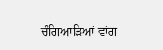ਚੰਗਿਆੜਿਆਂ ਵਾਂਗ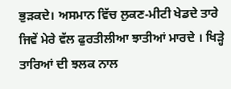ਭੁੜਕਦੇ। ਅਸਮਾਨ ਵਿੱਚ ਲੁਕਣ-ਮੀਟੀ ਖੇਡਦੇ ਤਾਰੇ ਜਿਵੇਂ ਮੇਰੇ ਵੱਲ ਫੁਰਤੀਲੀਆ ਝਾਤੀਆਂ ਮਾਰਦੇ । ਖਿੜ੍ਹੇ ਤਾਰਿਆਂ ਦੀ ਝਲਕ ਨਾਲ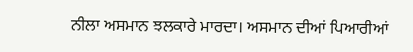ਨੀਲਾ ਅਸਮਾਨ ਝਲਕਾਰੇ ਮਾਰਦਾ। ਅਸਮਾਨ ਦੀਆਂ ਪਿਆਰੀਆਂ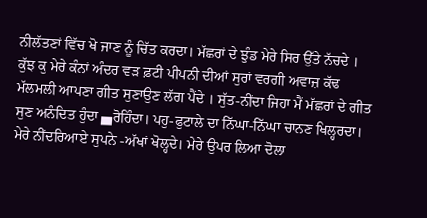ਨੀਲੱਤਣਾਂ ਵਿੱਚ ਖੋ ਜਾਣ ਨੂੰ ਚਿੱਤ ਕਰਦਾ। ਮੱਛਰਾਂ ਦੇ ਝੁੰਡ ਮੇਰੇ ਸਿਰ ਉੱਤੇ ਨੱਚਦੇ । ਕੁੱਝ ਕੁ ਮੇਰੇ ਕੰਨਾਂ ਅੰਦਰ ਵੜ ਫ਼ਟੀ ਪੀਪਨੀ ਦੀਆਂ ਸੁਰਾਂ ਵਰਗੀ ਅਵਾਜ਼ ਕੱਢ ਮੱਲਮਲੀ ਆਪਣਾ ਗੀਤ ਸੁਣਾਉਣ ਲੱਗ ਪੈਂਦੇ । ਸੁੱਤ-ਨੀਂਦਾ ਜਿਹਾ ਮੈਂ ਮੱਛਰਾਂ ਦੇ ਗੀਤ ਸੁਣ ਅਨੰਦਿਤ ਹੁੰਦਾ ▄ਰੋਹਿੰਦਾ। ਪਹੁ-ਫੁਟਾਲੇ ਦਾ ਨਿੱਘਾ-ਨਿੱਘਾ ਚਾਨਣ ਖਿਲ੍ਹਰਦਾ। ਮੇਰੇ ਨੀਂਦਰਿਆਏ ਸੁਪਨੇ -ਅੱਖਾਂ ਖੋਲ੍ਹਦੇ। ਮੇਰੇ ਉਪਰ ਲਿਆ ਦੋਲਾ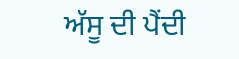ਅੱਸੂ ਦੀ ਪੈਂਦੀ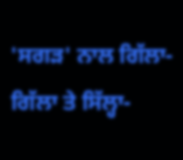'ਸਗੜ' ਨਾਲ ਗਿੱਲਾ-ਗਿੱਲਾ ਤੇ ਸਿੱਲ੍ਹਾ-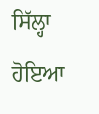ਸਿੱਲ੍ਹਾ ਹੋਇਆ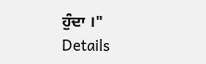ਹੁੰਦਾ ।"
Details